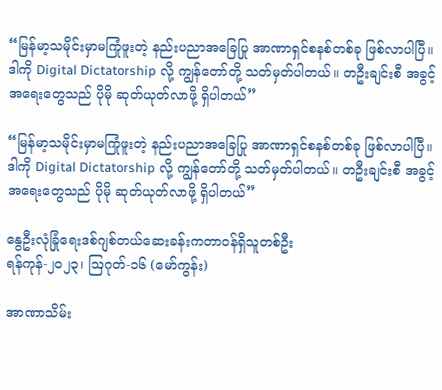“မြန်မာ့သမိုင်းမှာမကြုံဖူးတဲ့ နည်းပညာအခြေပြု အာဏာရှင်စနစ်တစ်ခု ဖြစ်လာပါပြီ။ ဒါကို Digital Dictatorship လို့ ကျွန်တော်တို့ သတ်မှတ်ပါတယ်။ တဦးချင်းစီ အခွင့်အရေးတွေသည် ပိုမို ဆုတ်ယုတ်လာဖို့ ရှိပါတယ်”

“မြန်မာ့သမိုင်းမှာမကြုံဖူးတဲ့ နည်းပညာအခြေပြု အာဏာရှင်စနစ်တစ်ခု ဖြစ်လာပါပြီ။ ဒါကို Digital Dictatorship လို့ ကျွန်တော်တို့ သတ်မှတ်ပါတယ်။ တဦးချင်းစီ အခွင့်အရေးတွေသည် ပိုမို ဆုတ်ယုတ်လာဖို့ ရှိပါတယ်”

နွေဦးလုံခြုံရေးဒစ်ဂျစ်တယ်ဆေးခန်းကတာဝန်ရှိသူတစ်ဦး
ရန်ကုန်-၂၀၂၃၊ ဩဂုတ်-၁၆ (မော်ကွန်း)

အာဏာသိမ်း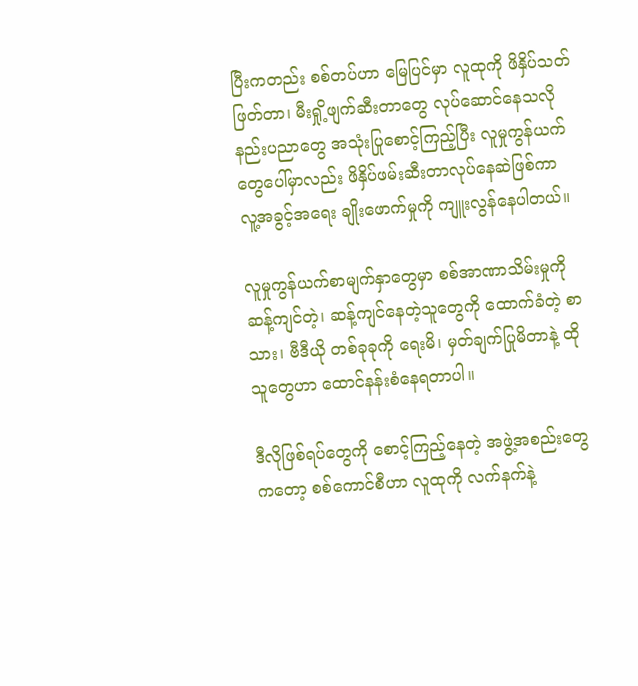ပြီးကတည်း စစ်တပ်ဟာ မြေပြင်မှာ လူထုကို ဖိနှိပ်သတ်ဖြတ်တာ၊ မီးရှို့ဖျက်ဆီးတာတွေ လုပ်ဆောင်နေသလို နည်းပညာတွေ အသုံးပြုစောင့်ကြည့်ပြီး လူမှုကွန်ယက်တွေပေါ်မှာလည်း ဖိနှိပ်ဖမ်းဆီးတာလုပ်နေဆဲဖြစ်ကာ လူ့အခွင့်အရေး ချိုးဖောက်မှုကို ကျူးလွန်နေပါတယ်။

လူမှုကွန်ယက်စာမျက်နှာတွေမှာ စစ်အာဏာသိမ်းမှုကိုဆန့်ကျင်တဲ့၊ ဆန့်ကျင်နေတဲ့သူတွေကို ထောက်ခံတဲ့ စာသား၊ ဗီဒီယို တစ်ခုခုကို ရေးမိ၊ မှတ်ချက်ပြုမိတာနဲ့ ထိုသူတွေဟာ ထောင်နန်းစံနေရတာပါ။

ဒီလိုဖြစ်ရပ်တွေကို စောင့်ကြည့်နေတဲ့ အဖွဲ့အစည်းတွေကတော့ စစ်ကောင်စီဟာ လူထုကို လက်နက်နဲ့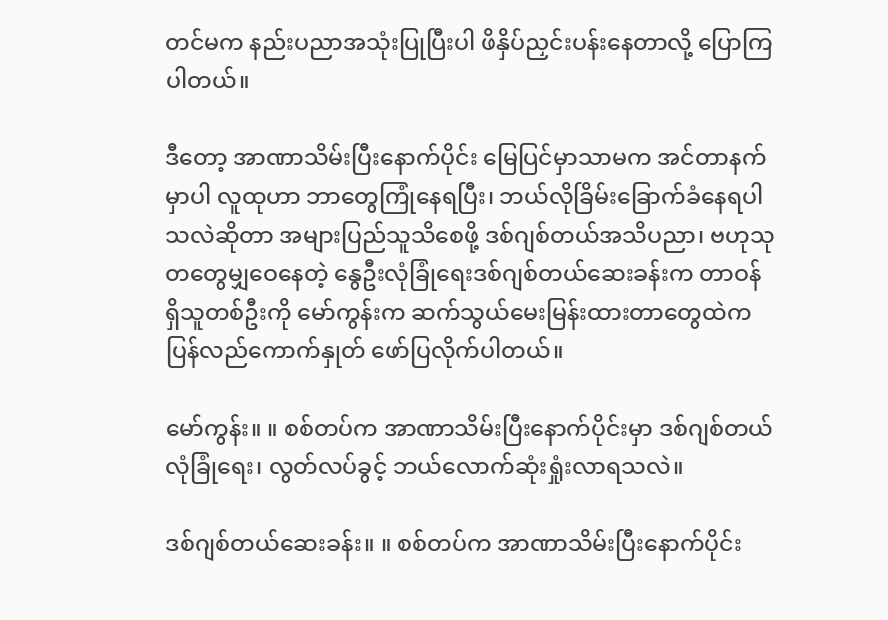တင်မက နည်းပညာအသုံးပြုပြီးပါ ဖိနှိပ်ညှင်းပန်းနေတာလို့ ပြောကြပါတယ်။

ဒီတော့ အာဏာသိမ်းပြီးနောက်ပိုင်း မြေပြင်မှာသာမက အင်တာနက်မှာပါ လူထုဟာ ဘာတွေကြုံနေရပြီး၊ ဘယ်လိုခြိမ်းခြောက်ခံနေရပါသလဲဆိုတာ အများပြည်သူသိစေဖို့ ဒစ်ဂျစ်တယ်အသိပညာ၊ ဗဟုသုတတွေမျှဝေနေတဲ့ နွေဦးလုံခြုံရေးဒစ်ဂျစ်တယ်ဆေးခန်းက တာဝန်ရှိသူတစ်ဦးကို မော်ကွန်းက ဆက်သွယ်မေးမြန်းထားတာတွေထဲက ပြန်လည်ကောက်နှုတ် ဖော်ပြလိုက်ပါတယ်။

မော်ကွန်း။ ။ စစ်တပ်က အာဏာသိမ်းပြီးနောက်ပိုင်းမှာ ဒစ်ဂျစ်တယ်လုံခြုံရေး၊ လွတ်လပ်ခွင့် ဘယ်လောက်ဆုံးရှုံးလာရသလဲ။

ဒစ်ဂျစ်တယ်ဆေးခန်း။ ။ စစ်တပ်က အာဏာသိမ်းပြီးနောက်ပိုင်း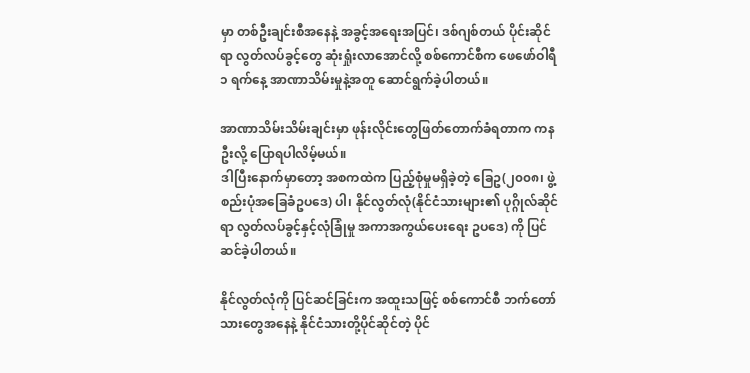မှာ တစ်ဦးချင်းစီအနေနဲ့ အခွင့်အရေးအပြင်၊ ဒစ်ဂျစ်တယ် ပိုင်းဆိုင်ရာ လွတ်လပ်ခွင့်တွေ ဆုံးရှုံးလာအောင်လို့ စစ်ကောင်စီက ဖေဖော်ဝါရီ ၁ ရက်နေ့ အာဏာသိမ်းမှုနဲ့အတူ ဆောင်ရွက်ခဲ့ပါတယ်။

အာဏာသိမ်းသိမ်းချင်းမှာ ဖုန်းလိုင်းတွေဖြတ်တောက်ခံရတာက ကနဦးလို့ ပြောရပါလိမ့်မယ်။
ဒါပြီးနောက်မှာတော့ အစကထဲက ပြည့်စုံမှုမရှိခဲ့တဲ့ ခြေဥ(၂၀၀၈၊ ဖွဲ့စည်းပုံအခြေခံဥပဒေ) ပါ၊ နိုင်လွတ်လုံ(နိုင်ငံသားများ၏ ပုဂ္ဂိုလ်ဆိုင်ရာ လွတ်လပ်ခွင့်နှင့်လုံခြုံမှု အကာအကွယ်ပေးရေး ဥပဒေ) ကို ပြင်ဆင်ခဲ့ပါတယ်။

နိုင်လွတ်လုံကို ပြင်ဆင်ခြင်းက အထူးသဖြင့် စစ်ကောင်စီ ဘက်တော်သားတွေအနေနဲ့ နိုင်ငံသားတို့ပိုင်ဆိုင်တဲ့ ပိုင်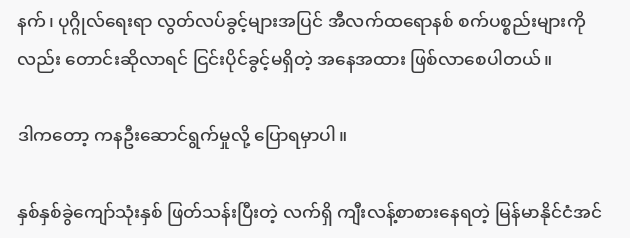နက်၊ ပုဂ္ဂိုလ်ရေးရာ လွတ်လပ်ခွင့်များအပြင် အီလက်ထရောနစ် စက်ပစ္စည်းများကိုလည်း တောင်းဆိုလာရင် ငြင်းပိုင်ခွင့်မရှိတဲ့ အနေအထား ဖြစ်လာစေပါတယ်။

ဒါကတော့ ကနဦးဆောင်ရွက်မှုလို့ ပြောရမှာပါ။

နှစ်နှစ်ခွဲကျော်သုံးနှစ် ဖြတ်သန်းပြီးတဲ့ လက်ရှိ ကျီးလန့်စာစားနေရတဲ့ မြန်မာနိုင်ငံအင်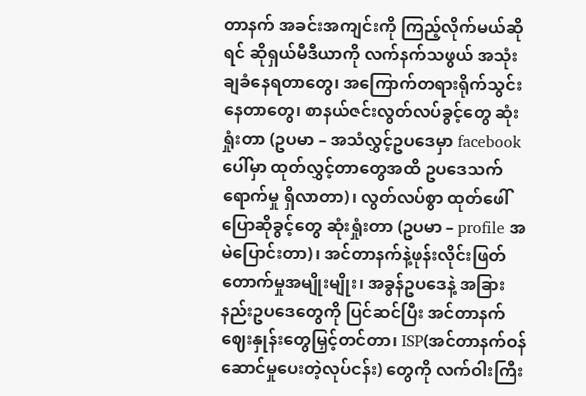တာနက် အခင်းအကျင်းကို ကြည့်လိုက်မယ်ဆိုရင် ဆိုရှယ်မီဒီယာကို လက်နက်သဖွယ် အသုံးချခံနေရတာတွေ၊ အကြောက်တရားရိုက်သွင်းနေတာတွေ၊ စာနယ်ဇင်းလွတ်လပ်ခွင့်တွေ ဆုံးရှုံးတာ (ဥပမာ – အသံလွှင့်ဥပဒေမှာ facebook ပေါ်မှာ ထုတ်လွှင့်တာတွေအထိ ဥပဒေသက်ရောက်မှု ရှိလာတာ)၊ လွတ်လပ်စွာ ထုတ်ဖေါ်ပြောဆိုခွင့်တွေ ဆုံးရှုံးတာ (ဥပမာ – profile အမဲပြောင်းတာ)၊ အင်တာနက်နဲ့ဖုန်းလိုင်းဖြတ်တောက်မှုအမျိုးမျိုး၊ အခွန်ဥပဒေနဲ့ အခြားနည်းဥပဒေတွေကို ပြင်ဆင်ပြီး အင်တာနက်ဈေးနှုန်းတွေမြှင့်တင်တာ၊ ISP(အင်တာနက်ဝန်ဆောင်မှုပေးတဲ့လုပ်ငန်း) တွေကို လက်ဝါးကြီး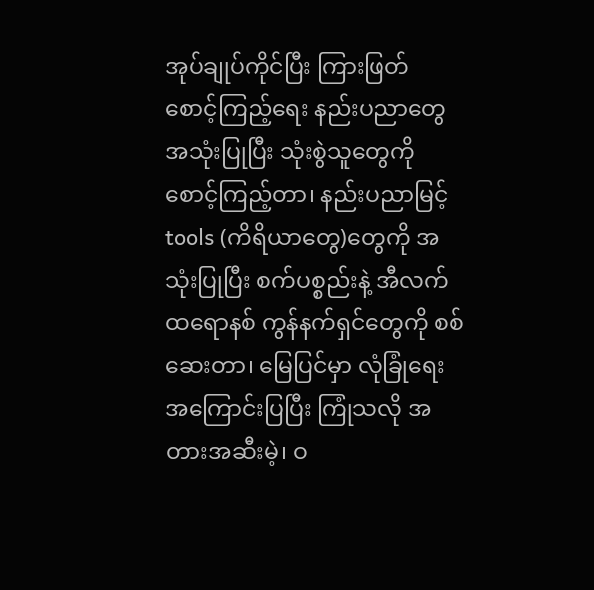အုပ်ချုပ်ကိုင်ပြီး ကြားဖြတ် စောင့်ကြည့်ရေး နည်းပညာတွေအသုံးပြုပြီး သုံးစွဲသူတွေကို စောင့်ကြည့်တာ၊ နည်းပညာမြင့် tools (ကိရိယာတွေ)တွေကို အသုံးပြုပြီး စက်ပစ္စည်းနဲ့ အီလက်ထရောနစ် ကွန်နက်ရှင်တွေကို စစ်ဆေးတာ၊ မြေပြင်မှာ လုံခြုံရေးအကြောင်းပြပြီး ကြုံသလို အတားအဆီးမဲ့၊ ဝ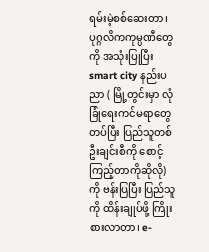ရမ်းမဲ့စစ်ဆေးတာ၊ ပုဂ္ဂလိကကုမ္ပဏီတွေကို အသုံးပြုပြီး smart city နည်းပညာ ( မြို့တွင်းမှာ လုံခြုံရေးကင်မရာတွေတပ်ပြီး ပြည်သူတစ်ဦးချင်းစီကို စောင့်ကြည့်တာကိုဆိုလို) ကို ဗန်းပြပြီး ပြည်သူကို ထိန်းချုပ်ဖို့ ကြိုးစားလာတာ၊ e-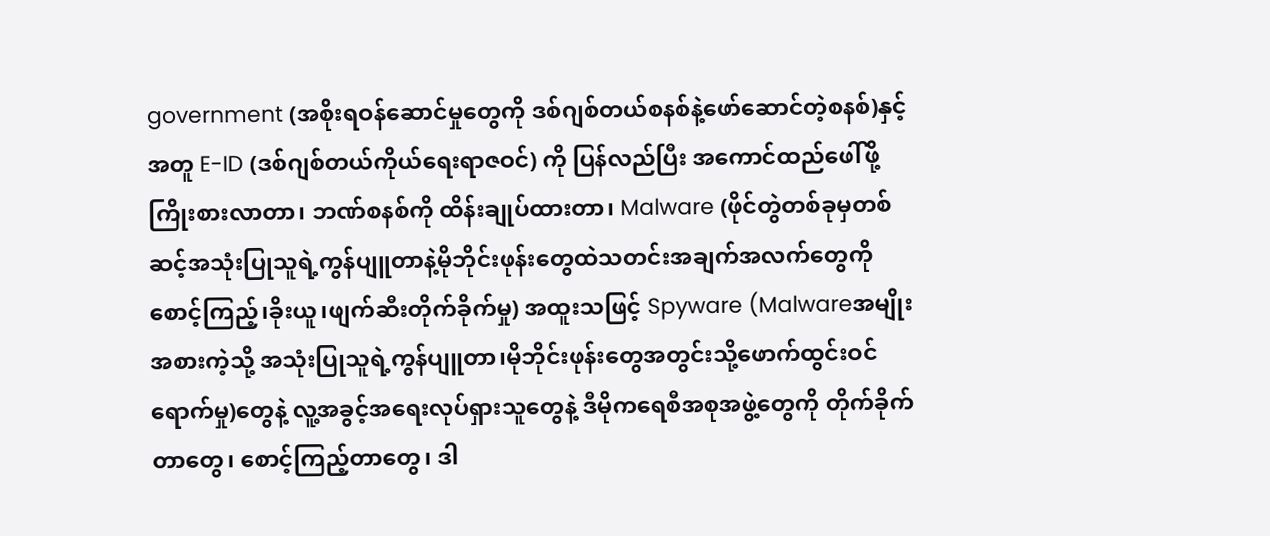government (အစိုးရဝန်ဆောင်မှုတွေကို ဒစ်ဂျစ်တယ်စနစ်နဲ့ဖော်ဆောင်တဲ့စနစ်)နှင့်အတူ E-ID (ဒစ်ဂျစ်တယ်ကိုယ်ရေးရာဇဝင်) ကို ပြန်လည်ပြီး အကောင်ထည်ဖေါ်ဖို့ ကြိုးစားလာတာ၊ ဘဏ်စနစ်ကို ထိန်းချုပ်ထားတာ၊ Malware (ဖိုင်တွဲတစ်ခုမှတစ်ဆင့်အသုံးပြုသူရဲ့ကွန်ပျူတာနဲ့မိုဘိုင်းဖုန်းတွေထဲသတင်းအချက်အလက်တွေကို စောင့်ကြည့်၊ခိုးယူ၊ဖျက်ဆီးတိုက်ခိုက်မှု) အထူးသဖြင့် Spyware (Malwareအမျိုးအစားကဲ့သို့ အသုံးပြုသူရဲ့ကွန်ပျူတာ၊မိုဘိုင်းဖုန်းတွေအတွင်းသို့ဖောက်ထွင်းဝင်ရောက်မှု)တွေနဲ့ လူ့အခွင့်အရေးလုပ်ရှားသူတွေနဲ့ ဒီမိုကရေစီအစုအဖွဲ့တွေကို တိုက်ခိုက်တာတွေ၊ စောင့်ကြည့်တာတွေ၊ ဒါ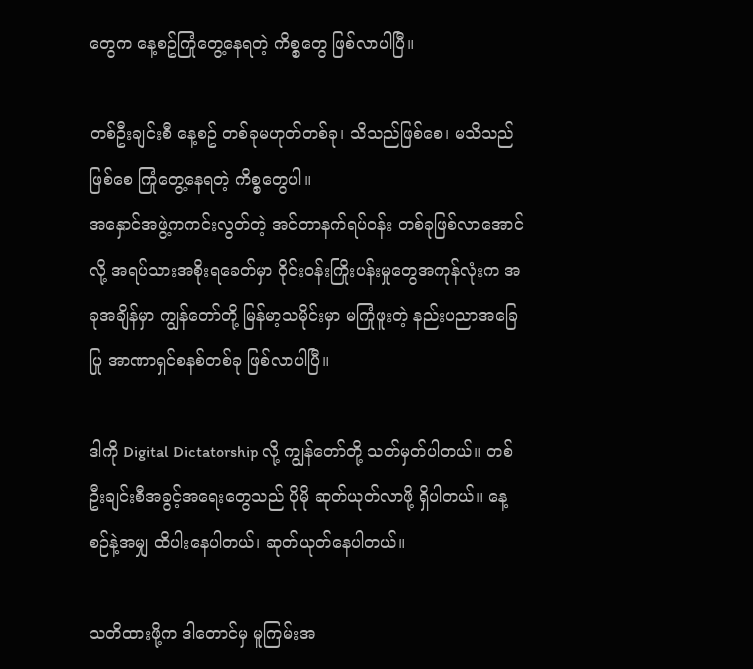တွေက နေ့စဥ်ကြုံတွေ့နေရတဲ့ ကိစ္စတွေ ဖြစ်လာပါပြီ။

တစ်ဦးချင်းစီ နေ့စဥ် တစ်ခုမဟုတ်တစ်ခု၊ သိသည်ဖြစ်စေ၊ မသိသည်ဖြစ်စေ ကြုံတွေ့နေရတဲ့ ကိစ္စတွေပါ။
အနှောင်အဖွဲ့ကကင်းလွတ်တဲ့ အင်တာနက်ရပ်ဝန်း တစ်ခုဖြစ်လာအောင်လို့ အရပ်သားအစိုးရခေတ်မှာ ဝိုင်းဝန်းကြိုးပန်းမှုတွေအကုန်လုံးက အခုအချိန်မှာ ကျွန်တော်တို့ မြန်မာ့သမိုင်းမှာ မကြုံဖူးတဲ့ နည်းပညာအခြေပြု အာဏာရှင်စနစ်တစ်ခု ဖြစ်လာပါပြီ။

ဒါကို Digital Dictatorship လို့ ကျွန်တော်တို့ သတ်မှတ်ပါတယ်။ တစ်ဦးချင်းစီအခွင့်အရေးတွေသည် ပိုမို ဆုတ်ယုတ်လာဖို့ ရှိပါတယ်။ နေ့စဉ်နဲ့အမျှ ထိပါးနေပါတယ်၊ ဆုတ်ယုတ်နေပါတယ်။

သတိထားဖို့က ဒါတောင်မှ မူကြမ်းအ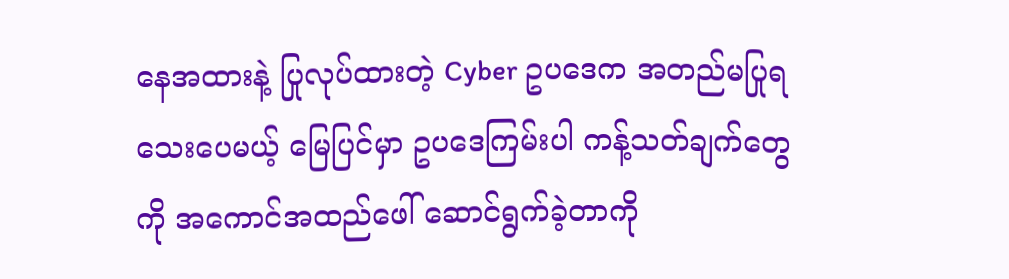နေအထားနဲ့ ပြုလုပ်ထားတဲ့ Cyber ဥပဒေက အတည်မပြုရသေးပေမယ့် မြေပြင်မှာ ဥပဒေကြမ်းပါ ကန့်သတ်ချက်တွေကို အကောင်အထည်ဖေါ် ဆောင်ရွက်ခဲ့တာကို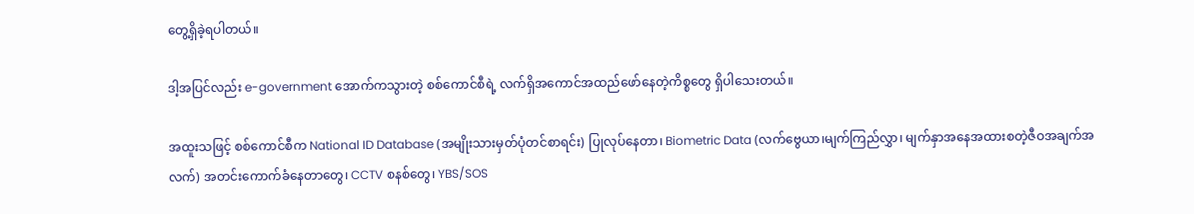တွေ့ရှိခဲ့ရပါတယ်။

ဒါ့အပြင်လည်း e-government အောက်ကသွားတဲ့ စစ်ကောင်စီရဲ့ လက်ရှိအကောင်အထည်ဖော်နေတဲ့ကိစ္စတွေ ရှိပါသေးတယ်။

အထူးသဖြင့် စစ်ကောင်စီက National ID Database (အမျိုးသားမှတ်ပုံတင်စာရင်း) ပြုလုပ်နေတာ၊ Biometric Data (လက်ဗွေယာ၊မျက်ကြည်လွှာ၊ မျက်နှာအနေအထားစတဲ့ဇီဝအချက်အလက်) အတင်းကောက်ခံနေတာတွေ၊ CCTV စနစ်တွေ၊ YBS/SOS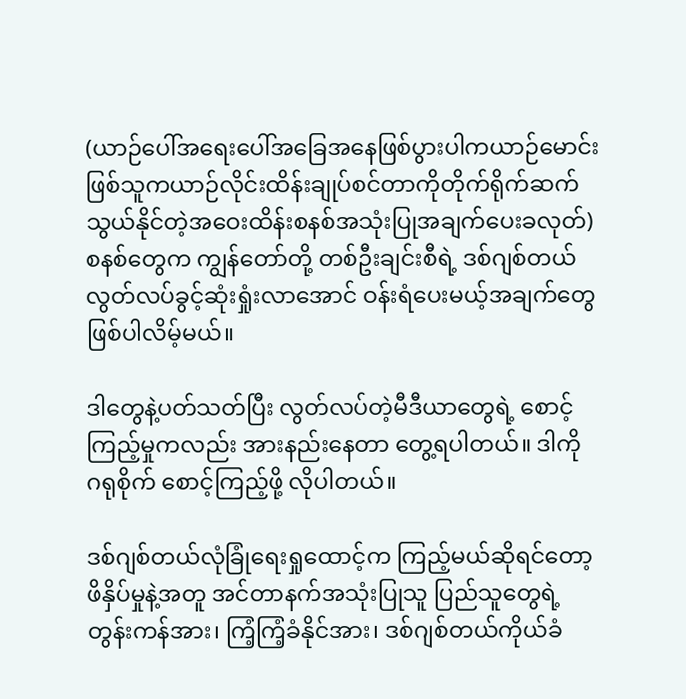(ယာဉ်ပေါ်အရေးပေါ်အခြေအနေဖြစ်ပွားပါကယာဉ်မောင်းဖြစ်သူကယာဉ်လိုင်းထိန်းချုပ်စင်တာကိုတိုက်ရိုက်ဆက်သွယ်နိုင်တဲ့အဝေးထိန်းစနစ်အသုံးပြုအချက်ပေးခလုတ်) စနစ်တွေက ကျွန်တော်တို့ တစ်ဦးချင်းစီရဲ့ ဒစ်ဂျစ်တယ်လွတ်လပ်ခွင့်ဆုံးရှုံးလာအောင် ဝန်းရံပေးမယ့်အချက်တွေ ဖြစ်ပါလိမ့်မယ်။

ဒါတွေနဲ့ပတ်သတ်ပြီး လွတ်လပ်တဲ့မီဒီယာတွေရဲ့ စောင့်ကြည့်မှုကလည်း အားနည်းနေတာ တွေ့ရပါတယ်။ ဒါကို ဂရုစိုက် စောင့်ကြည့်ဖို့ လိုပါတယ်။

ဒစ်ဂျစ်တယ်လုံခြုံရေးရှုထောင့်က ကြည့်မယ်ဆိုရင်တော့ ဖိနှိပ်မှုနဲ့အတူ အင်တာနက်အသုံးပြုသူ ပြည်သူတွေရဲ့တွန်းကန်အား၊ ကြံ့ကြံ့ခံနိုင်အား၊ ဒစ်ဂျစ်တယ်ကိုယ်ခံ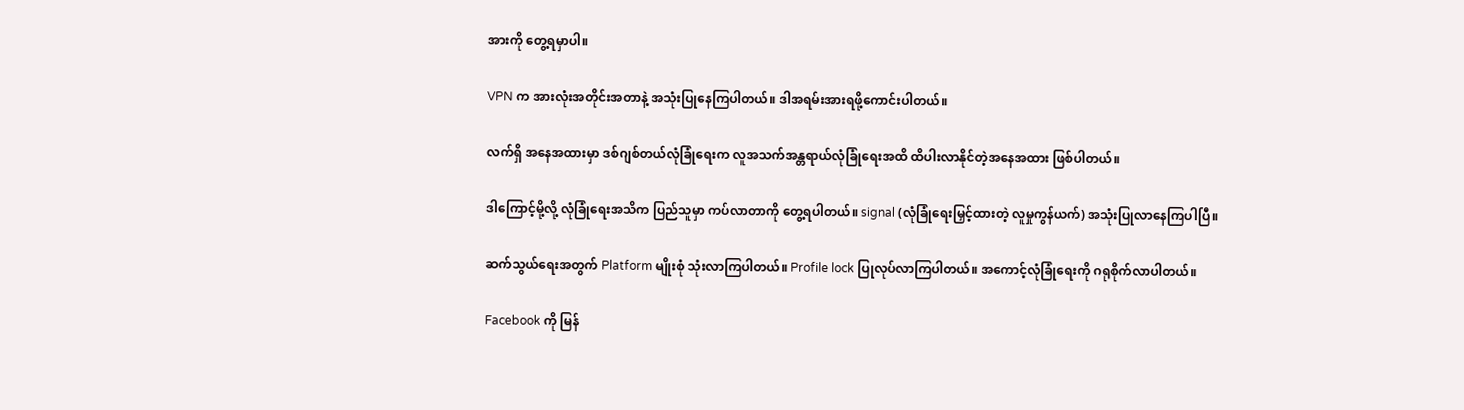အားကို တွေ့ရမှာပါ။

VPN က အားလုံးအတိုင်းအတာနဲ့ အသုံးပြုနေကြပါတယ်။ ဒါအရမ်းအားရဖို့ကောင်းပါတယ်။

လက်ရှိ အနေအထားမှာ ဒစ်ဂျစ်တယ်လုံခြုံရေးက လူအသက်အန္တရာယ်လုံခြုံရေးအထိ ထိပါးလာနိုင်တဲ့အနေအထား ဖြစ်ပါတယ်။

ဒါကြောင့်မို့လို့ လုံခြုံရေးအသိက ပြည်သူမှာ ကပ်လာတာကို တွေ့ရပါတယ်။ signal (လုံခြုံရေးမြှင့်ထားတဲ့ လူမှုကွန်ယက်) အသုံးပြုလာနေကြပါပြီ။

ဆက်သွယ်ရေးအတွက် Platform မျိုးစုံ သုံးလာကြပါတယ်။ Profile lock ပြုလုပ်လာကြပါတယ်။ အကောင့်လုံခြုံရေးကို ဂရုစိုက်လာပါတယ်။

Facebook ကို မြန်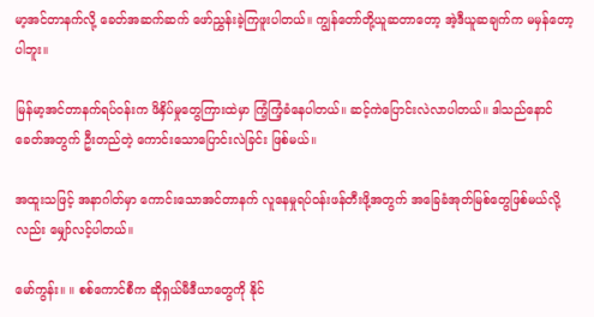မာ့အင်တာနက်လို့ ခေတ်အဆက်ဆက် ဖော်ညွှန်းခဲ့ကြဖူးပါတယ်။ ကျွန်တော်တို့ယူဆတာတော့ အဲ့ဒီယူဆချက်က မမှန်တော့ပါဘူး။

မြန်မာ့အင်တာနက်ရပ်ဝန်းက ဖိနှိပ်မှုတွေကြားထဲမှာ ကြံ့ကြံ့ခံနေပါတယ်။ ဆင့်ကဲပြောင်းလဲလာပါတယ်။ ဒါသည်နောင်ခေတ်အတွက် ဦးတည်တဲ့ ကောင်းသောပြောင်းလဲခြင်း ဖြစ်မယ်။

အထူးသဖြင့် အနာဂါတ်မှာ ကောင်းသောအင်တာနက် လူနေမှုရပ်ဝန်းဖန်တီးဖို့အတွက် အခြေခံအုတ်မြစ်တွေဖြစ်မယ်လို့လည်း မျှော်လင့်ပါတယ်။

မော်ကွန်း။ ။ စစ်ကောင်စီက ဆိုရှယ်မီဒီယာတွေကို နိုင်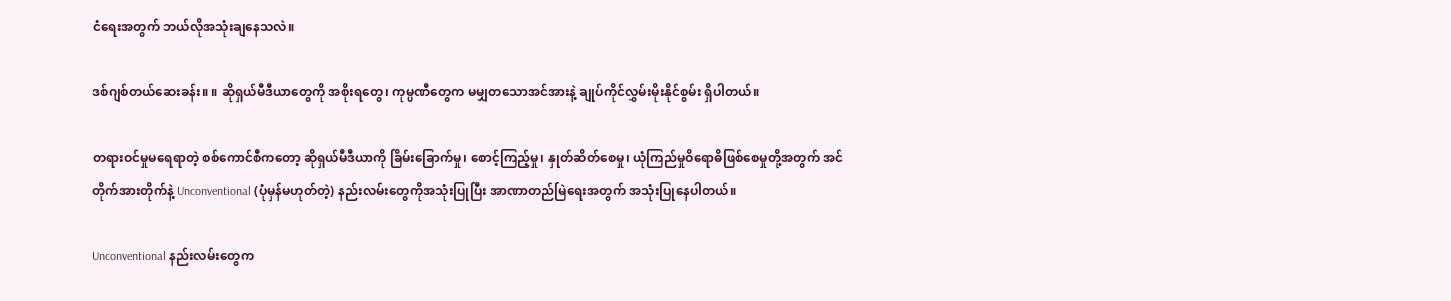ငံရေးအတွက် ဘယ်လိုအသုံးချနေသလဲ။

ဒစ်ဂျစ်တယ်ဆေးခန်း။ ။ ဆိုရှယ်မီဒီယာတွေကို အစိုးရတွေ၊ ကုမ္ပဏီတွေက မမျှတသောအင်အားနဲ့ ချုပ်ကိုင်လွှမ်းမိုးနိုင်စွမ်း ရှိပါတယ်။

တရားဝင်မှုမရေရာတဲ့ စစ်ကောင်စီကတော့ ဆိုရှယ်မီဒီယာကို ခြိမ်းခြောက်မှု၊ စောင့်ကြည့်မှု၊ နှုတ်ဆိတ်စေမှု၊ ယုံကြည်မှုဝိရောဓိဖြစ်စေမှုတို့အတွက် အင်တိုက်အားတိုက်နဲ့ Unconventional (ပုံမှန်မဟုတ်တဲ့) နည်းလမ်းတွေကိုအသုံးပြုပြီး အာဏာတည်မြဲရေးအတွက် အသုံးပြုနေပါတယ်။

Unconventional နည်းလမ်းတွေက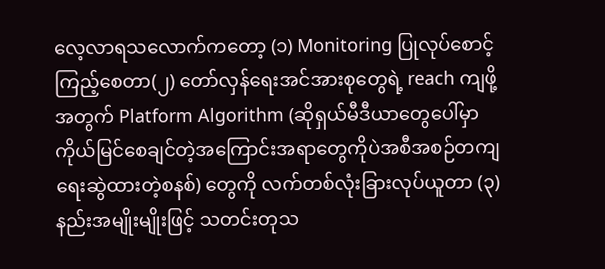လေ့လာရသလောက်ကတော့ (၁) Monitoring ပြုလုပ်စောင့်ကြည့်စေတာ(၂) တော်လှန်ရေးအင်အားစုတွေရဲ့ reach ကျဖို့အတွက် Platform Algorithm (ဆိုရှယ်မီဒီယာတွေပေါ်မှာကိုယ်မြင်စေချင်တဲ့အကြောင်းအရာတွေကိုပဲအစီအစဉ်တကျရေးဆွဲထားတဲ့စနစ်) တွေကို လက်တစ်လုံးခြားလုပ်ယူတာ (၃) နည်းအမျိုးမျိုးဖြင့် သတင်းတုသ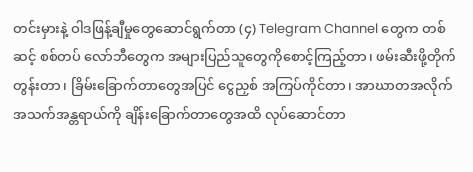တင်းမှားနဲ့ ဝါဒဖြန့်ချီမှုတွေဆောင်ရွက်တာ (၄) Telegram Channel တွေက တစ်ဆင့် စစ်တပ် လော်ဘီတွေက အများပြည်သူတွေကိုစောင့်ကြည့်တာ၊ ဖမ်းဆီးဖို့တိုက်တွန်းတာ၊ ခြိမ်းခြောက်တာတွေအပြင် ငွေညှစ် အကြပ်ကိုင်တာ၊ အာဃာတအလိုက် အသက်အန္တရာယ်ကို ချိန်းခြောက်တာတွေအထိ လုပ်ဆောင်တာ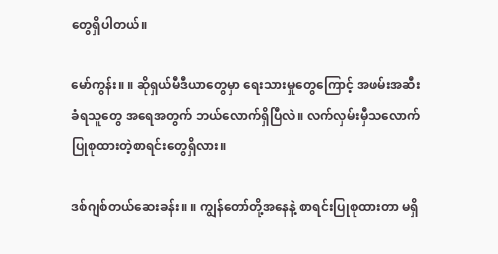တွေရှိပါတယ်။

မော်ကွန်း။ ။ ဆိုရှယ်မီဒီယာတွေမှာ ရေးသားမှုတွေကြောင့် အဖမ်းအဆီးခံရသူတွေ အရေအတွက် ဘယ်လောက်ရှိပြီလဲ။ လက်လှမ်းမှီသလောက် ပြုစုထားတဲ့စာရင်းတွေရှိလား။

ဒစ်ဂျစ်တယ်ဆေးခန်း။ ။ ကျွန်တော်တို့အနေနဲ့ စာရင်းပြုစုထားတာ မရှိ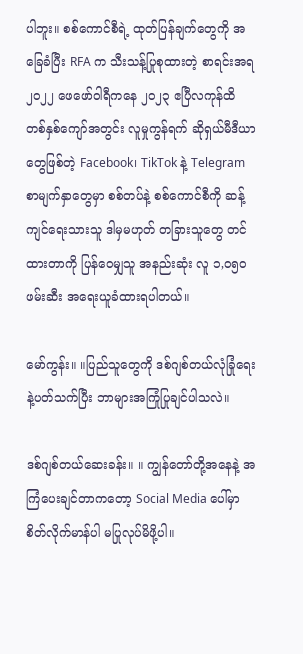ပါဘူး။ စစ်ကောင်စီရဲ့ ထုတ်ပြန်ချက်တွေကို အခြေခံပြီး RFA က သီးသန့်ပြုစုထားတဲ့ စာရင်းအရ ၂၀၂၂ ဖေဖော်ဝါရီကနေ ၂၀၂၃ ဧပြီလကုန်ထိ တစ်နှစ်ကျော်အတွင်း လူမှုကွန်ရက် ဆိုရှယ်မီဒီယာတွေဖြစ်တဲ့ Facebook၊ TikTok နဲ့ Telegram စာမျက်နှာတွေမှာ စစ်တပ်နဲ့ စစ်ကောင်စီကို ဆန့်ကျင်ရေးသားသူ ဒါမှမဟုတ် တခြားသူတွေ တင်ထားတာကို ပြန်ဝေမျှသူ အနည်းဆုံး လူ ၁,၀၅၀ ဖမ်းဆီး အရေးယူခံထားရပါတယ်။

မော်ကွန်း။ ။ပြည်သူတွေကို ဒစ်ဂျစ်တယ်လုံခြုံရေးနဲ့ပတ်သက်ပြီး ဘာများအကြုံပြုချင်ပါသလဲ။

ဒစ်ဂျစ်တယ်ဆေးခန်း။ ။ ကျွန်တော်တို့အနေနဲ့ အကြံပေးချင်တာကတော့ Social Media ပေါ်မှာ စိတ်လိုက်မာန်ပါ မပြုလုပ်မိဖို့ပါ။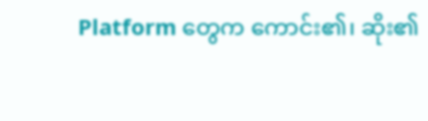Platform တွေက ကောင်း၏၊ ဆိုး၏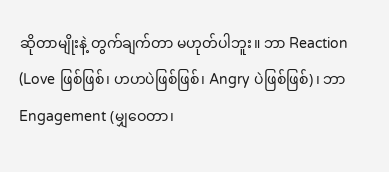ဆိုတာမျိုးနဲ့ တွက်ချက်တာ မဟုတ်ပါဘူး။ ဘာ Reaction (Love ဖြစ်ဖြစ်၊ ဟဟပဲဖြစ်ဖြစ်၊ Angry ပဲဖြစ်ဖြစ်)၊ ဘာ Engagement (မျှဝေတာ၊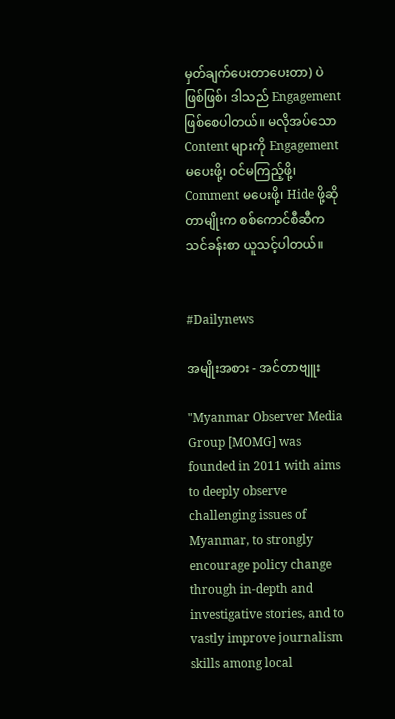မှတ်ချက်ပေးတာပေးတာ) ပဲဖြစ်ဖြစ်၊ ဒါသည် Engagement ဖြစ်စေပါတယ်။ မလိုအပ်သော Content များကို Engagement မပေးဖို့၊ ဝင်မကြည့်ဖို့၊ Comment မပေးဖို့၊ Hide ဖို့ဆိုတာမျိုးက စစ်ကောင်စီဆီက သင်ခန်းစာ ယူသင့်ပါတယ်။


#Dailynews

အမျိုးအစား - အင်တာဗျူး

"Myanmar Observer Media Group [MOMG] was founded in 2011 with aims to deeply observe challenging issues of Myanmar, to strongly encourage policy change through in-depth and investigative stories, and to vastly improve journalism skills among local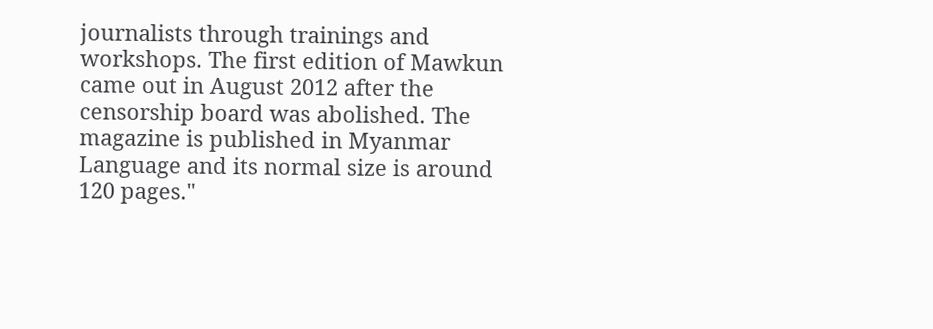journalists through trainings and workshops. The first edition of Mawkun came out in August 2012 after the censorship board was abolished. The magazine is published in Myanmar Language and its normal size is around 120 pages."